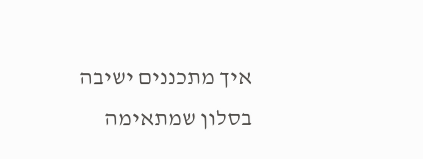איך מתכננים ישיבה בסלון שמתאימה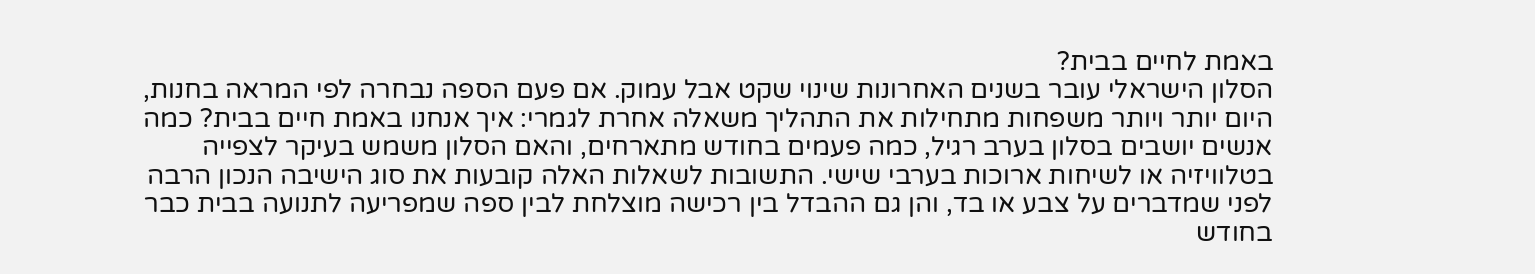באמת לחיים בבית?
הסלון הישראלי עובר בשנים האחרונות שינוי שקט אבל עמוק. אם פעם הספה נבחרה לפי המראה בחנות, היום יותר ויותר משפחות מתחילות את התהליך משאלה אחרת לגמרי: איך אנחנו באמת חיים בבית? כמה אנשים יושבים בסלון בערב רגיל, כמה פעמים בחודש מתארחים, והאם הסלון משמש בעיקר לצפייה בטלוויזיה או לשיחות ארוכות בערבי שישי. התשובות לשאלות האלה קובעות את סוג הישיבה הנכון הרבה לפני שמדברים על צבע או בד, והן גם ההבדל בין רכישה מוצלחת לבין ספה שמפריעה לתנועה בבית כבר בחודש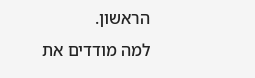הראשון.
למה מודדים את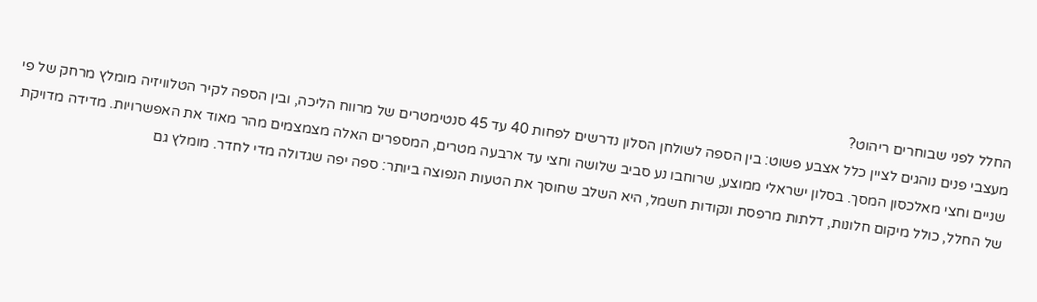החלל לפני שבוחרים ריהוט?
מעצבי פנים נוהגים לציין כלל אצבע פשוט: בין הספה לשולחן הסלון נדרשים לפחות 40 עד 45 סנטימטרים של מרווח הליכה, ובין הספה לקיר הטלוויזיה מומלץ מרחק של פי שניים וחצי מאלכסון המסך. בסלון ישראלי ממוצע, שרוחבו נע סביב שלושה וחצי עד ארבעה מטרים, המספרים האלה מצמצמים מהר מאוד את האפשרויות. מדידה מדויקת של החלל, כולל מיקום חלונות, דלתות מרפסת ונקודות חשמל, היא השלב שחוסך את הטעות הנפוצה ביותר: ספה יפה שגדולה מדי לחדר. מומלץ גם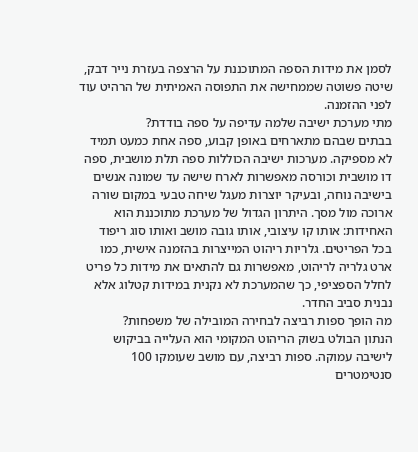לסמן את מידות הספה המתוכננת על הרצפה בעזרת נייר דבק, שיטה פשוטה שממחישה את התפוסה האמיתית של הרהיט עוד לפני ההזמנה.
מתי מערכת ישיבה שלמה עדיפה על ספה בודדת?
בבתים שבהם מתארחים באופן קבוע, ספה אחת כמעט תמיד לא מספיקה. מערכות ישיבה הכוללות ספה תלת מושבית, ספה דו מושבית וכורסה מאפשרות לארח שישה עד שמונה אנשים בישיבה נוחה, ובעיקר יוצרות מעגל שיחה טבעי במקום שורה ארוכה מול מסך. היתרון הגדול של מערכת מתוכננת הוא האחידות: אותו קו עיצובי, אותו גובה מושב ואותו סוג ריפוד בכל הפריטים. גלריות ריהוט המייצרות בהזמנה אישית, כמו ארט גלריה לריהוט, מאפשרות גם להתאים את מידות כל פריט לחלל הספציפי, כך שהמערכת לא נקנית במידות קטלוג אלא נבנית סביב החדר.
מה הופך ספות רביצה לבחירה המובילה של משפחות?
הנתון הבולט בשוק הריהוט המקומי הוא העלייה בביקוש לישיבה עמוקה. ספות רביצה, עם מושב שעומקו 100 סנטימטרים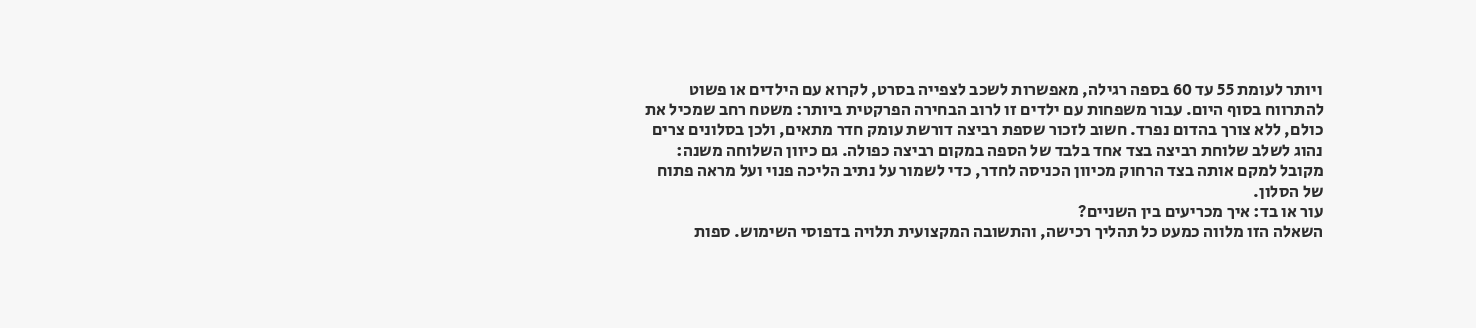ויותר לעומת 55 עד 60 בספה רגילה, מאפשרות לשכב לצפייה בסרט, לקרוא עם הילדים או פשוט להתרווח בסוף היום. עבור משפחות עם ילדים זו לרוב הבחירה הפרקטית ביותר: משטח רחב שמכיל את כולם, ללא צורך בהדום נפרד. חשוב לזכור שספת רביצה דורשת עומק חדר מתאים, ולכן בסלונים צרים נהוג לשלב שלוחת רביצה בצד אחד בלבד של הספה במקום רביצה כפולה. גם כיוון השלוחה משנה: מקובל למקם אותה בצד הרחוק מכיוון הכניסה לחדר, כדי לשמור על נתיב הליכה פנוי ועל מראה פתוח של הסלון.
עור או בד: איך מכריעים בין השניים?
השאלה הזו מלווה כמעט כל תהליך רכישה, והתשובה המקצועית תלויה בדפוסי השימוש. ספות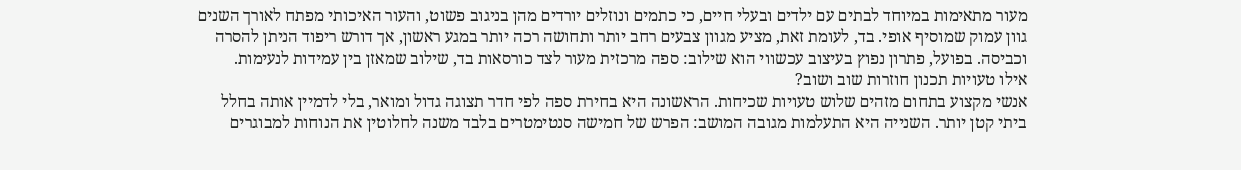מעור מתאימות במיוחד לבתים עם ילדים ובעלי חיים, כי כתמים ונוזלים יורדים מהן בניגוב פשוט, והעור האיכותי מפתח לאורך השנים גוון עמוק שמוסיף אופי. בד, לעומת זאת, מציע מגוון צבעים רחב יותר ותחושה רכה יותר במגע ראשון, אך דורש ריפוד הניתן להסרה וכביסה. בפועל, פתרון נפוץ בעיצוב עכשווי הוא שילוב: ספה מרכזית מעור לצד כורסאות בד, שילוב שמאזן בין עמידות לנעימות.
אילו טעויות תכנון חוזרות שוב ושוב?
אנשי מקצוע בתחום מזהים שלוש טעויות שכיחות. הראשונה היא בחירת ספה לפי חדר תצוגה גדול ומואר, בלי לדמיין אותה בחלל ביתי קטן יותר. השנייה היא התעלמות מגובה המושב: הפרש של חמישה סנטימטרים בלבד משנה לחלוטין את הנוחות למבוגרים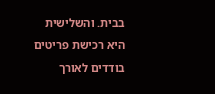בבית. והשלישית היא רכישת פריטים בודדים לאורך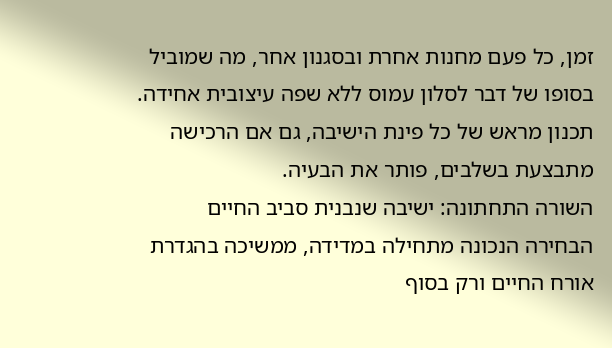זמן, כל פעם מחנות אחרת ובסגנון אחר, מה שמוביל בסופו של דבר לסלון עמוס ללא שפה עיצובית אחידה. תכנון מראש של כל פינת הישיבה, גם אם הרכישה מתבצעת בשלבים, פותר את הבעיה.
השורה התחתונה: ישיבה שנבנית סביב החיים
הבחירה הנכונה מתחילה במדידה, ממשיכה בהגדרת אורח החיים ורק בסוף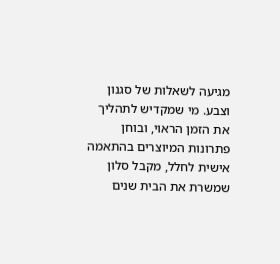מגיעה לשאלות של סגנון וצבע. מי שמקדיש לתהליך את הזמן הראוי, ובוחן פתרונות המיוצרים בהתאמה אישית לחלל, מקבל סלון שמשרת את הבית שנים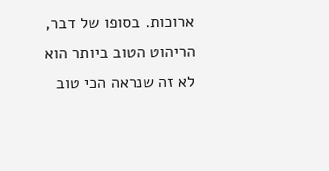ארוכות. בסופו של דבר, הריהוט הטוב ביותר הוא לא זה שנראה הכי טוב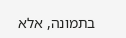בתמונה, אלא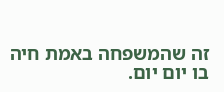זה שהמשפחה באמת חיה בו יום יום.